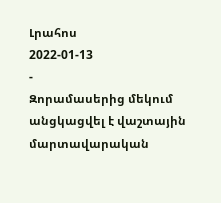Լրահոս
2022-01-13
-
Զորամասերից մեկում անցկացվել է վաշտային մարտավարական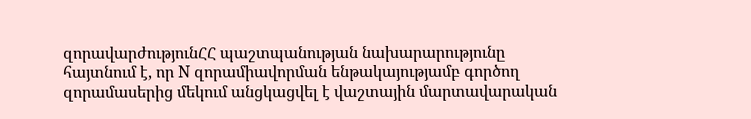զորավարժությունՀՀ պաշտպանության նախարարությունը հայտնում է, որ N զորամիավորման ենթակայությամբ գործող զորամասերից մեկում անցկացվել է վաշտային մարտավարական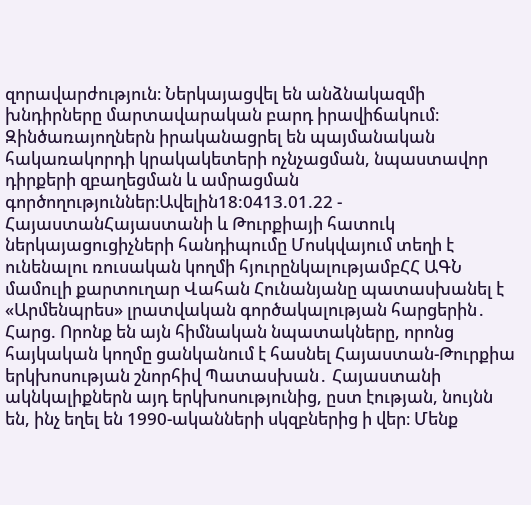զորավարժություն։ Ներկայացվել են անձնակազմի խնդիրները մարտավարական բարդ իրավիճակում։ Զինծառայողներն իրականացրել են պայմանական հակառակորդի կրակակետերի ոչնչացման, նպաստավոր դիրքերի զբաղեցման և ամրացման գործողություններ։Ավելին18:0413.01.22 -
ՀայաստանՀայաստանի և Թուրքիայի հատուկ ներկայացուցիչների հանդիպումը Մոսկվայում տեղի է ունենալու ռուսական կողմի հյուրընկալությամբՀՀ ԱԳՆ մամուլի քարտուղար Վահան Հունանյանը պատասխանել է «Արմենպրես» լրատվական գործակալության հարցերին․ Հարց. Որոնք են այն հիմնական նպատակները, որոնց հայկական կողմը ցանկանում է հասնել Հայաստան-Թուրքիա երկխոսության շնորհիվ Պատասխան․ Հայաստանի ակնկալիքներն այդ երկխոսությունից, ըստ էության, նույնն են, ինչ եղել են 1990-ականների սկզբներից ի վեր։ Մենք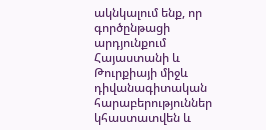ակնկալում ենք, որ գործընթացի արդյունքում Հայաստանի և Թուրքիայի միջև դիվանագիտական հարաբերություններ կհաստատվեն և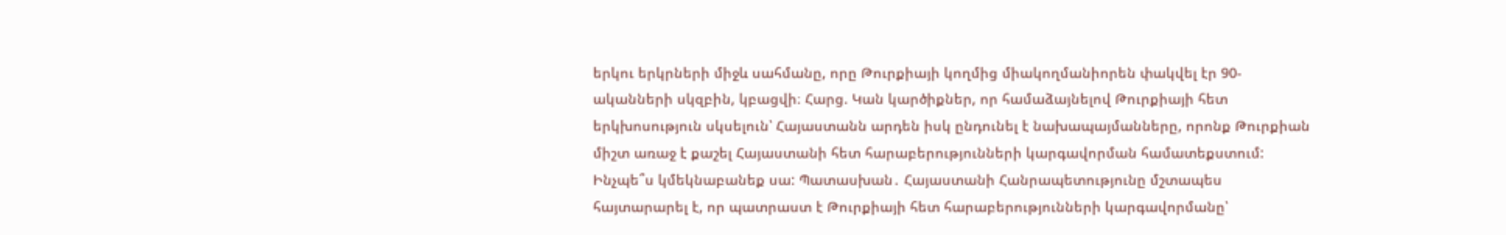երկու երկրների միջև սահմանը, որը Թուրքիայի կողմից միակողմանիորեն փակվել էր 90-ականների սկզբին, կբացվի։ Հարց. Կան կարծիքներ, որ համաձայնելով Թուրքիայի հետ երկխոսություն սկսելուն՝ Հայաստանն արդեն իսկ ընդունել է նախապայմանները, որոնք Թուրքիան միշտ առաջ է քաշել Հայաստանի հետ հարաբերությունների կարգավորման համատեքստում: Ինչպե՞ս կմեկնաբանեք սա: Պատասխան․ Հայաստանի Հանրապետությունը մշտապես հայտարարել է, որ պատրաստ է Թուրքիայի հետ հարաբերությունների կարգավորմանը՝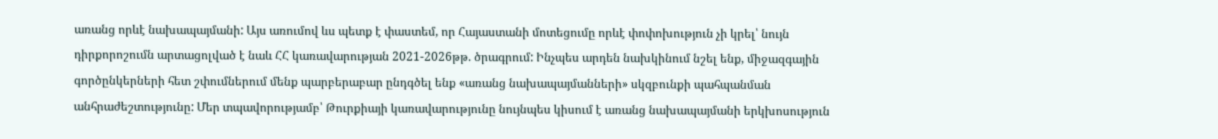առանց որևէ նախապայմանի: Այս առումով ևս պետք է փաստեմ, որ Հայաստանի մոտեցումը որևէ փոփոխություն չի կրել՝ նույն դիրքորոշումն արտացոլված է նաև ՀՀ կառավարության 2021-2026թթ. ծրագրում: Ինչպես արդեն նախկինում նշել ենք, միջազգային գործընկերների հետ շփումներում մենք պարբերաբար ընդգծել ենք «առանց նախապայմանների» սկզբունքի պահպանման անհրաժեշտությունը: Մեր տպավորությամբ՝ Թուրքիայի կառավարությունը նույնպես կիսում է առանց նախապայմանի երկխոսություն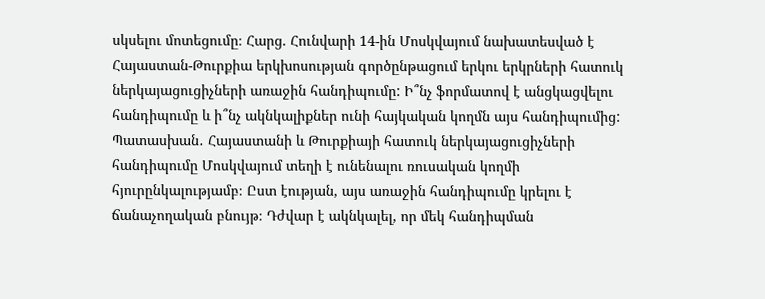սկսելու մոտեցումը։ Հարց. Հունվարի 14-ին Մոսկվայում նախատեսված է Հայաստան-Թուրքիա երկխոսության գործընթացում երկու երկրների հատուկ ներկայացուցիչների առաջին հանդիպումը: Ի՞նչ ֆորմատով է անցկացվելու հանդիպումը և ի՞նչ ակնկալիքներ ունի հայկական կողմն այս հանդիպումից: Պատասխան․ Հայաստանի և Թուրքիայի հատուկ ներկայացուցիչների հանդիպումը Մոսկվայում տեղի է ունենալու ռուսական կողմի հյուրընկալությամբ։ Ըստ էության, այս առաջին հանդիպումը կրելու է ճանաչողական բնույթ։ Դժվար է ակնկալել, որ մեկ հանդիպման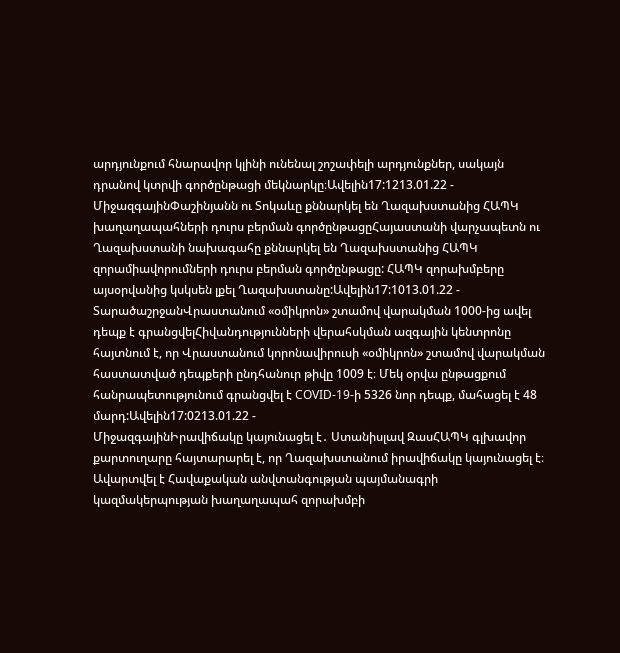արդյունքում հնարավոր կլինի ունենալ շոշափելի արդյունքներ, սակայն դրանով կտրվի գործընթացի մեկնարկը։Ավելին17:1213.01.22 -
ՄիջազգայինՓաշինյանն ու Տոկաևը քննարկել են Ղազախստանից ՀԱՊԿ խաղաղապահների դուրս բերման գործընթացըՀայաստանի վարչապետն ու Ղազախստանի նախագահը քննարկել են Ղազախստանից ՀԱՊԿ զորամիավորումների դուրս բերման գործընթացը: ՀԱՊԿ զորախմբերը այսօրվանից կսկսեն լքել Ղազախստանը:Ավելին17:1013.01.22 -
ՏարածաշրջանՎրաստանում «օմիկրոն» շտամով վարակման 1000-ից ավել դեպք է գրանցվելՀիվանդությունների վերահսկման ազգային կենտրոնը հայտնում է, որ Վրաստանում կորոնավիրուսի «օմիկրոն» շտամով վարակման հաստատված դեպքերի ընդհանուր թիվը 1009 է։ Մեկ օրվա ընթացքում հանրապետությունում գրանցվել է COVID-19-ի 5326 նոր դեպք, մահացել է 48 մարդ:Ավելին17:0213.01.22 -
ՄիջազգայինԻրավիճակը կայունացել է․ Ստանիսլավ ԶասՀԱՊԿ գլխավոր քարտուղարը հայտարարել է, որ Ղազախստանում իրավիճակը կայունացել է։ Ավարտվել է Հավաքական անվտանգության պայմանագրի կազմակերպության խաղաղապահ զորախմբի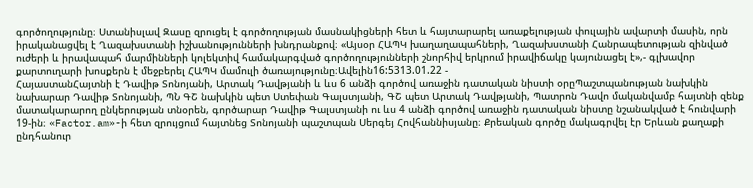գործողությունը։ Ստանիսլավ Զասը զրուցել է գործողության մասնակիցների հետ և հայտարարել առաքելության փուլային ավարտի մասին, որն իրականացվել է Ղազախստանի իշխանությունների խնդրանքով։ «Այսօր ՀԱՊԿ խաղաղապահների, Ղազախստանի Հանրապետության զինված ուժերի և իրավապահ մարմինների կոլեկտիվ համակարգված գործողությունների շնորհիվ երկրում իրավիճակը կայունացել է»,- գլխավոր քարտուղարի խոսքերն է մեջբերել ՀԱՊԿ մամուլի ծառայությունը։Ավելին16:5313.01.22 -
ՀայաստանՀայտնի է Դավիթ Տոնոյանի, Արտակ Դավթյանի և ևս 6 անձի գործով առաջին դատական նիստի օրըՊաշտպանության նախկին նախարար Դավիթ Տոնոյանի, ՊՆ ԳՇ նախկին պետ Ստեփան Գալստյանի, ԳՇ պետ Արտակ Դավթյանի, Պատրոն Դավո մականվամբ հայտնի զենք մատակարարող ընկերության տնօրեն, գործարար Դավիթ Գալստյանի ու ևս 4 անձի գործով առաջին դատական նիստը նշանակված է հունվարի 19-ին։ «Factor.am»-ի հետ զրույցում հայտնեց Տոնոյանի պաշտպան Սերգեյ Հովհաննիսյանը։ Քրեական գործը մակագրվել էր Երևան քաղաքի ընդհանուր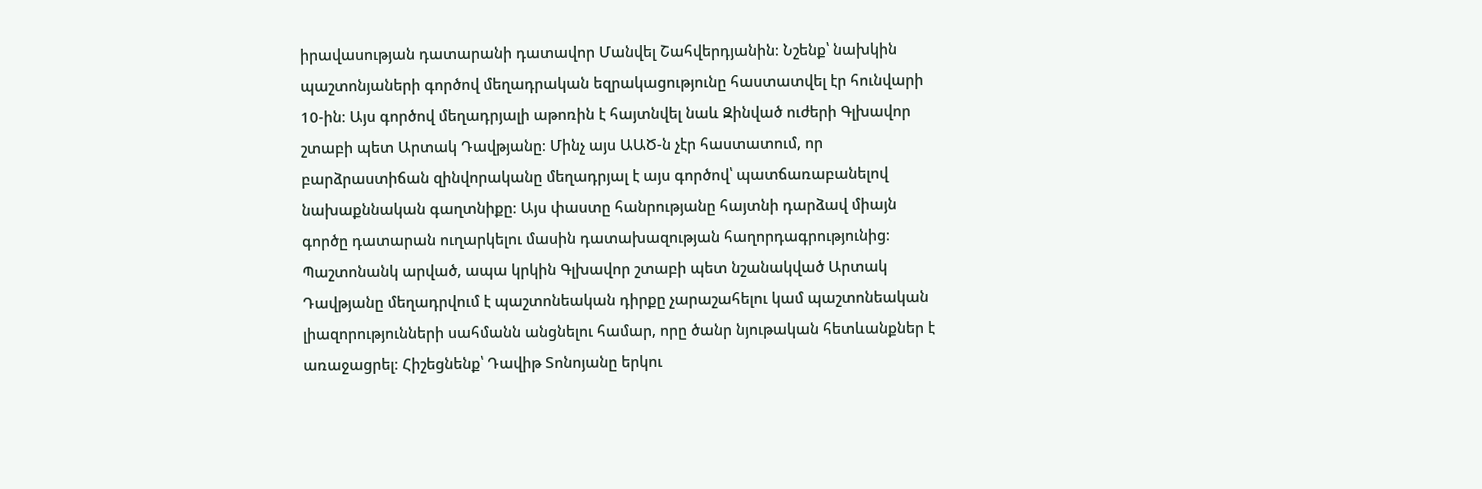իրավասության դատարանի դատավոր Մանվել Շահվերդյանին։ Նշենք՝ նախկին պաշտոնյաների գործով մեղադրական եզրակացությունը հաստատվել էր հունվարի 10-ին։ Այս գործով մեղադրյալի աթոռին է հայտնվել նաև Զինված ուժերի Գլխավոր շտաբի պետ Արտակ Դավթյանը։ Մինչ այս ԱԱԾ-ն չէր հաստատում, որ բարձրաստիճան զինվորականը մեղադրյալ է այս գործով՝ պատճառաբանելով նախաքննական գաղտնիքը։ Այս փաստը հանրությանը հայտնի դարձավ միայն գործը դատարան ուղարկելու մասին դատախազության հաղորդագրությունից։ Պաշտոնանկ արված, ապա կրկին Գլխավոր շտաբի պետ նշանակված Արտակ Դավթյանը մեղադրվում է պաշտոնեական դիրքը չարաշահելու կամ պաշտոնեական լիազորությունների սահմանն անցնելու համար, որը ծանր նյութական հետևանքներ է առաջացրել։ Հիշեցնենք՝ Դավիթ Տոնոյանը երկու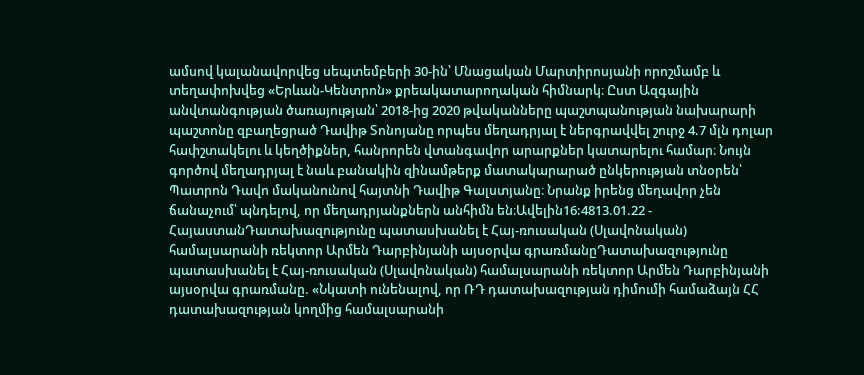ամսով կալանավորվեց սեպտեմբերի 30-ին՝ Մնացական Մարտիրոսյանի որոշմամբ և տեղափոխվեց «Երևան-Կենտրոն» քրեակատարողական հիմնարկ։ Ըստ Ազգային անվտանգության ծառայության՝ 2018-ից 2020 թվականները պաշտպանության նախարարի պաշտոնը զբաղեցրած Դավիթ Տոնոյանը որպես մեղադրյալ է ներգրավվել շուրջ 4.7 մլն դոլար հափշտակելու և կեղծիքներ, հանրորեն վտանգավոր արարքներ կատարելու համար։ Նույն գործով մեղադրյալ է նաև բանակին զինամթերք մատակարարած ընկերության տնօրեն՝ Պատրոն Դավո մականունով հայտնի Դավիթ Գալստյանը։ Նրանք իրենց մեղավոր չեն ճանաչում՝ պնդելով, որ մեղադրյանքներն անհիմն են։Ավելին16:4813.01.22 -
ՀայաստանԴատախազությունը պատասխանել է Հայ-ռուսական (Սլավոնական) համալսարանի ռեկտոր Արմեն Դարբինյանի այսօրվա գրառմանըԴատախազությունը պատասխանել է Հայ-ռուսական (Սլավոնական) համալսարանի ռեկտոր Արմեն Դարբինյանի այսօրվա գրառմանը. «Նկատի ունենալով, որ ՌԴ դատախազության դիմումի համաձայն ՀՀ դատախազության կողմից համալսարանի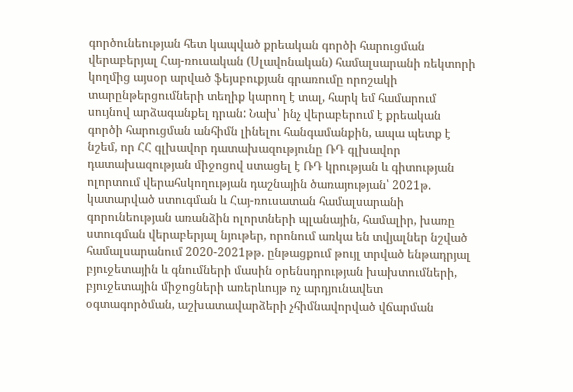գործունեության հետ կապված քրեական գործի հարուցման վերաբերյալ Հայ-ռուսական (Սլավոնական) համալսարանի ռեկտորի կողմից այսօր արված ֆեյսբուքյան գրառումը որոշակի տարընթերցումների տեղիք կարող է տալ, հարկ եմ համարում սույնով արձագանքել դրան: Նախ՝ ինչ վերաբերում է քրեական գործի հարուցման անհիմն լինելու հանգամանքին, ապա պետք է նշեմ, որ ՀՀ գլխավոր դատախազությունը ՌԴ գլխավոր դատախազության միջոցով ստացել է ՌԴ կրության և գիտության ոլորտում վերահսկողության դաշնային ծառայության՝ 2021թ. կատարված ստուգման և Հայ-ռուսատան համալսարանի գորունեության առանձին ոլորտների պլանային, համալիր, խառը ստուգման վերաբերյալ նյութեր, որոնում առկա են տվյալներ նշված համալսարանում 2020-2021թթ. ընթացքում թույլ տրված ենթադրյալ բյուջետային և գնումների մասին օրենսդրության խախտումների, բյուջետային միջոցների առերևույթ ոչ արդյունավետ օգտագործման, աշխատավարձերի չհիմնավորված վճարման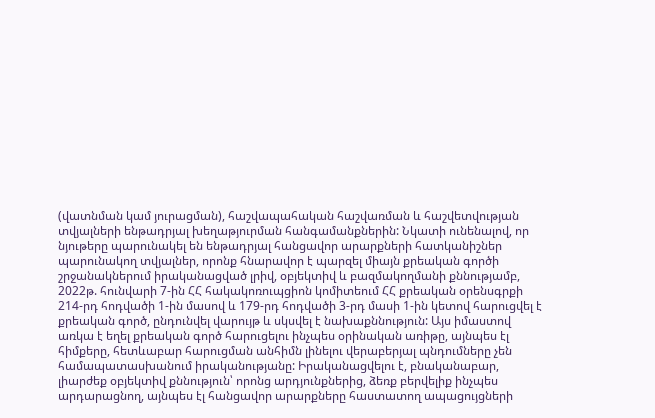(վատնման կամ յուրացման), հաշվապահական հաշվառման և հաշվետվության տվյալների ենթադրյալ խեղաթյուրման հանգամանքներին: Նկատի ունենալով, որ նյութերը պարունակել են ենթադրյալ հանցավոր արարքների հատկանիշներ պարունակող տվյալներ, որոնք հնարավոր է պարզել միայն քրեական գործի շրջանակներում իրականացված լրիվ, օբյեկտիվ և բազմակողմանի քննությամբ, 2022թ. հունվարի 7-ին ՀՀ հակակոռուպցիոն կոմիտեում ՀՀ քրեական օրենսգրքի 214-րդ հոդվածի 1-ին մասով և 179-րդ հոդվածի 3-րդ մասի 1-ին կետով հարուցվել է քրեական գործ, ընդունվել վարույթ և սկսվել է նախաքննություն: Այս իմաստով առկա է եղել քրեական գործ հարուցելու ինչպես օրինական առիթը, այնպես էլ հիմքերը, հետևաբար հարուցման անհիմն լինելու վերաբերյալ պնդումները չեն համապատասխանում իրականությանը: Իրականացվելու է, բնականաբար, լիարժեք օբյեկտիվ քննություն՝ որոնց արդյունքներից, ձեռք բերվելիք ինչպես արդարացնող, այնպես էլ հանցավոր արարքները հաստատող ապացույցների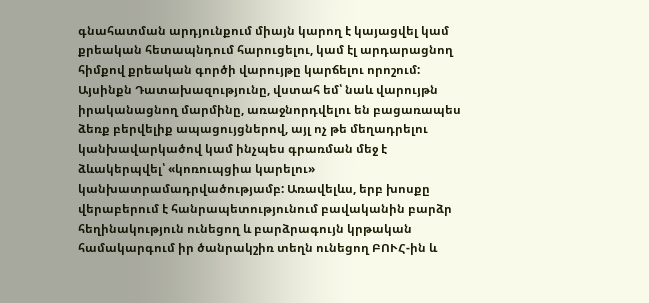գնահատման արդյունքում միայն կարող է կայացվել կամ քրեական հետապնդում հարուցելու, կամ էլ արդարացնող հիմքով քրեական գործի վարույթը կարճելու որոշում: Այսինքն Դատախազությունը, վստահ եմ՝ նաև վարույթն իրականացնող մարմինը, առաջնորդվելու են բացառապես ձեռք բերվելիք ապացույցներով, այլ ոչ թե մեղադրելու կանխավարկածով կամ ինչպես գրառման մեջ է ձևակերպվել՝ «կոռուպցիա կարելու» կանխատրամադրվածությամբ: Առավելևս, երբ խոսքը վերաբերում է հանրապետությունում բավականին բարձր հեղինակություն ունեցող և բարձրագույն կրթական համակարգում իր ծանրակշիռ տեղն ունեցող ԲՈՒՀ-ին և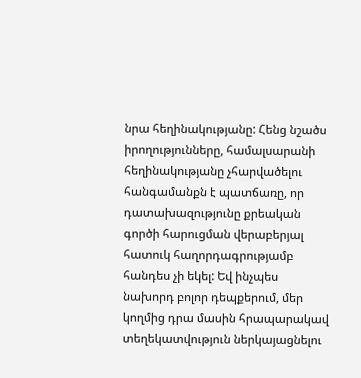նրա հեղինակությանը: Հենց նշածս իրողությունները, համալսարանի հեղինակությանը չհարվածելու հանգամանքն է պատճառը, որ դատախազությունը քրեական գործի հարուցման վերաբերյալ հատուկ հաղորդագրությամբ հանդես չի եկել: Եվ ինչպես նախորդ բոլոր դեպքերում, մեր կողմից դրա մասին հրապարակավ տեղեկատվություն ներկայացնելու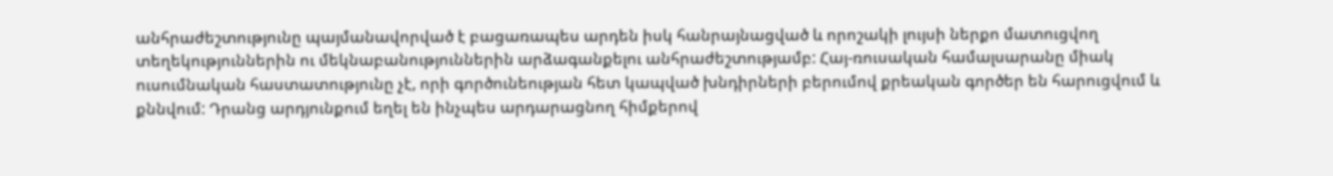անհրաժեշտությունը պայմանավորված է բացառապես արդեն իսկ հանրայնացված և որոշակի լույսի ներքո մատուցվող տեղեկություններին ու մեկնաբանություններին արձագանքելու անհրաժեշտությամբ: Հայ-ռուսական համալսարանը միակ ուսումնական հաստատությունը չէ, որի գործունեության հետ կապված խնդիրների բերումով քրեական գործեր են հարուցվում և քննվում: Դրանց արդյունքում եղել են ինչպես արդարացնող հիմքերով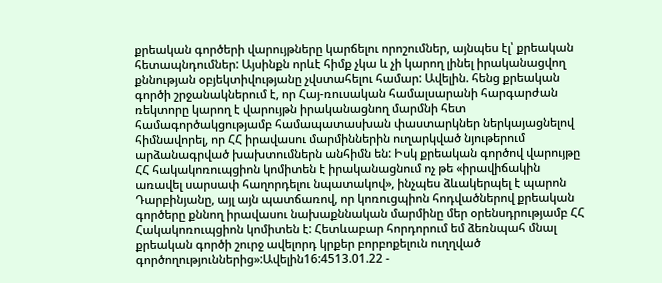քրեական գործերի վարույթները կարճելու որոշումներ, այնպես էլ՝ քրեական հետապնդումներ: Այսինքն որևէ հիմք չկա և չի կարող լինել իրականացվող քննության օբյեկտիվությանը չվստահելու համար: Ավելին. հենց քրեական գործի շրջանակներում է, որ Հայ-ռուսական համալսարանի հարգարժան ռեկտորը կարող է վարույթն իրականացնող մարմնի հետ համագործակցությամբ համապատասխան փաստարկներ ներկայացնելով հիմնավորել, որ ՀՀ իրավասու մարմիններին ուղարկված նյութերում արձանագրված խախտումներն անհիմն են: Իսկ քրեական գործով վարույթը ՀՀ հակակոռուպցիոն կոմիտեն է իրականացնում ոչ թե «իրավիճակին առավել սարսափ հաղորդելու նպատակով», ինչպես ձևակերպել է պարոն Դարբինյանը, այլ այն պատճառով, որ կոռուցպիոն հոդվածներով քրեական գործերը քննող իրավասու նախաքննական մարմինը մեր օրենսդրությամբ ՀՀ Հակակոռուպցիոն կոմիտեն է: Հետևաբար հորդորում եմ ձեռնպահ մնալ քրեական գործի շուրջ ավելորդ կրքեր բորբոքելուն ուղղված գործողություններից»:Ավելին16:4513.01.22 -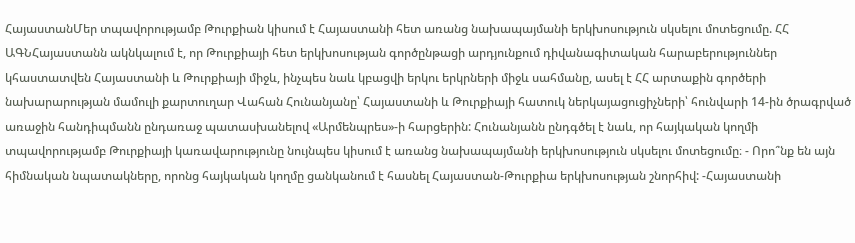ՀայաստանՄեր տպավորությամբ Թուրքիան կիսում է Հայաստանի հետ առանց նախապայմանի երկխոսություն սկսելու մոտեցումը. ՀՀ ԱԳՆՀայաստանն ակնկալում է, որ Թուրքիայի հետ երկխոսության գործընթացի արդյունքում դիվանագիտական հարաբերություններ կհաստատվեն Հայաստանի և Թուրքիայի միջև, ինչպես նաև կբացվի երկու երկրների միջև սահմանը, ասել է ՀՀ արտաքին գործերի նախարարության մամուլի քարտուղար Վահան Հունանյանը՝ Հայաստանի և Թուրքիայի հատուկ ներկայացուցիչների՝ հունվարի 14-ին ծրագրված առաջին հանդիպմանն ընդառաջ պատասխանելով «Արմենպրես»-ի հարցերին: Հունանյանն ընդգծել է նաև, որ հայկական կողմի տպավորությամբ Թուրքիայի կառավարությունը նույնպես կիսում է առանց նախապայմանի երկխոսություն սկսելու մոտեցումը։ - Որո՞նք են այն հիմնական նպատակները, որոնց հայկական կողմը ցանկանում է հասնել Հայաստան-Թուրքիա երկխոսության շնորհիվ: -Հայաստանի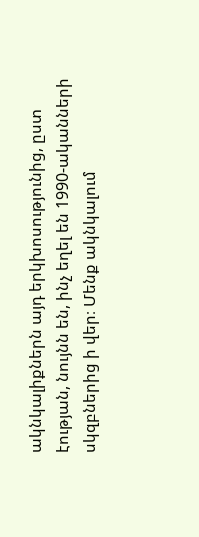ակնկալիքներն այդ երկխոսությունից, ըստ էության, նույնն են, ինչ եղել են 1990-ականների սկզբներից ի վեր։ Մենք ակնկալում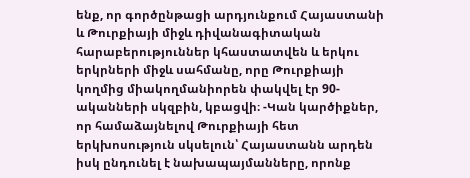ենք, որ գործընթացի արդյունքում Հայաստանի և Թուրքիայի միջև դիվանագիտական հարաբերություններ կհաստատվեն և երկու երկրների միջև սահմանը, որը Թուրքիայի կողմից միակողմանիորեն փակվել էր 90-ականների սկզբին, կբացվի։ -Կան կարծիքներ, որ համաձայնելով Թուրքիայի հետ երկխոսություն սկսելուն՝ Հայաստանն արդեն իսկ ընդունել է նախապայմանները, որոնք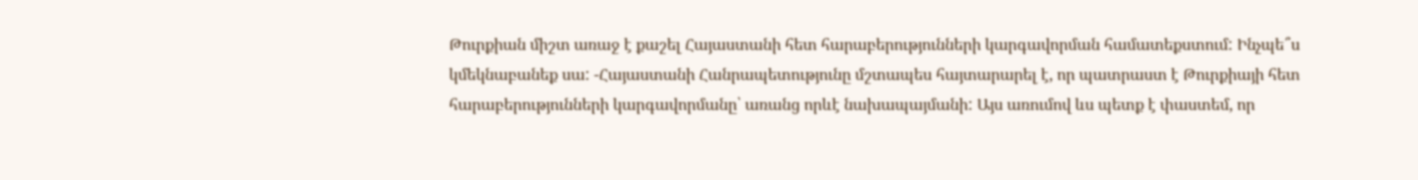Թուրքիան միշտ առաջ է քաշել Հայաստանի հետ հարաբերությունների կարգավորման համատեքստում: Ինչպե՞ս կմեկնաբանեք սա: -Հայաստանի Հանրապետությունը մշտապես հայտարարել է, որ պատրաստ է Թուրքիայի հետ հարաբերությունների կարգավորմանը՝ առանց որևէ նախապայմանի: Այս առումով ևս պետք է փաստեմ, որ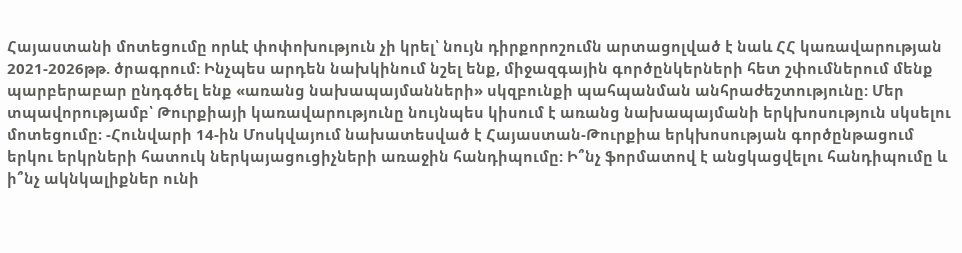Հայաստանի մոտեցումը որևէ փոփոխություն չի կրել՝ նույն դիրքորոշումն արտացոլված է նաև ՀՀ կառավարության 2021-2026թթ. ծրագրում: Ինչպես արդեն նախկինում նշել ենք, միջազգային գործընկերների հետ շփումներում մենք պարբերաբար ընդգծել ենք «առանց նախապայմանների» սկզբունքի պահպանման անհրաժեշտությունը: Մեր տպավորությամբ՝ Թուրքիայի կառավարությունը նույնպես կիսում է առանց նախապայմանի երկխոսություն սկսելու մոտեցումը։ -Հունվարի 14-ին Մոսկվայում նախատեսված է Հայաստան-Թուրքիա երկխոսության գործընթացում երկու երկրների հատուկ ներկայացուցիչների առաջին հանդիպումը: Ի՞նչ ֆորմատով է անցկացվելու հանդիպումը և ի՞նչ ակնկալիքներ ունի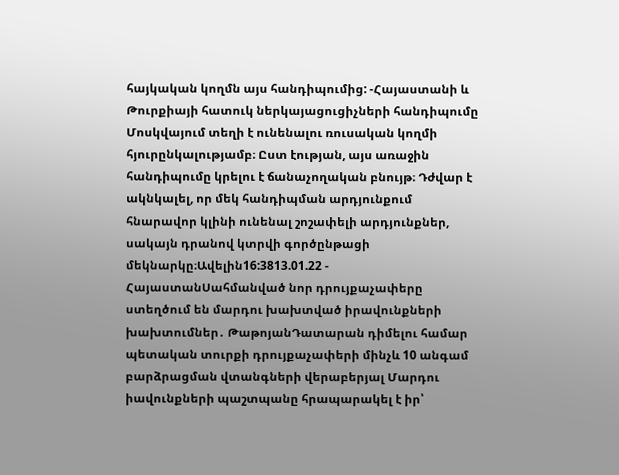հայկական կողմն այս հանդիպումից: -Հայաստանի և Թուրքիայի հատուկ ներկայացուցիչների հանդիպումը Մոսկվայում տեղի է ունենալու ռուսական կողմի հյուրընկալությամբ։ Ըստ էության, այս առաջին հանդիպումը կրելու է ճանաչողական բնույթ։ Դժվար է ակնկալել, որ մեկ հանդիպման արդյունքում հնարավոր կլինի ունենալ շոշափելի արդյունքներ, սակայն դրանով կտրվի գործընթացի մեկնարկը։Ավելին16:3813.01.22 -
ՀայաստանՍահմանված նոր դրույքաչափերը ստեղծում են մարդու խախտված իրավունքների խախտումներ․ ԹաթոյանԴատարան դիմելու համար պետական տուրքի դրույքաչափերի մինչև 10 անգամ բարձրացման վտանգների վերաբերյալ Մարդու իավունքների պաշտպանը հրապարակել է իր՝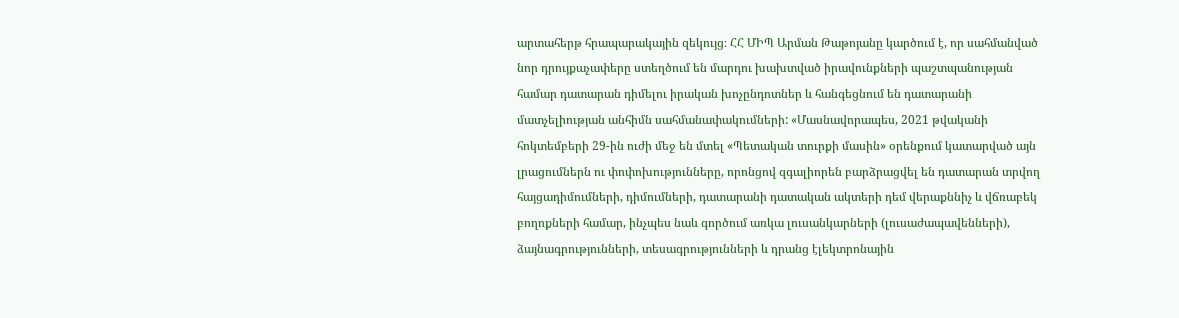արտահերթ հրապարակային զեկույց։ ՀՀ ՄԻՊ Արման Թաթոյանը կարծում է, որ սահմանված նոր դրույքաչափերը ստեղծում են մարդու խախտված իրավունքների պաշտպանության համար դատարան դիմելու իրական խոչընդոտներ և հանգեցնում են դատարանի մատչելիության անհիմն սահմանափակումների: «Մասնավորապես, 2021 թվականի հոկտեմբերի 29-ին ուժի մեջ են մտել «Պետական տուրքի մասին» օրենքում կատարված այն լրացումներն ու փոփոխությունները, որոնցով զգալիորեն բարձրացվել են դատարան տրվող հայցադիմումների, դիմումների, դատարանի դատական ակտերի դեմ վերաքննիչ և վճռաբեկ բողոքների համար, ինչպես նաև գործում առկա լուսանկարների (լուսաժապավենների), ձայնագրությունների, տեսագրությունների և դրանց էլեկտրոնային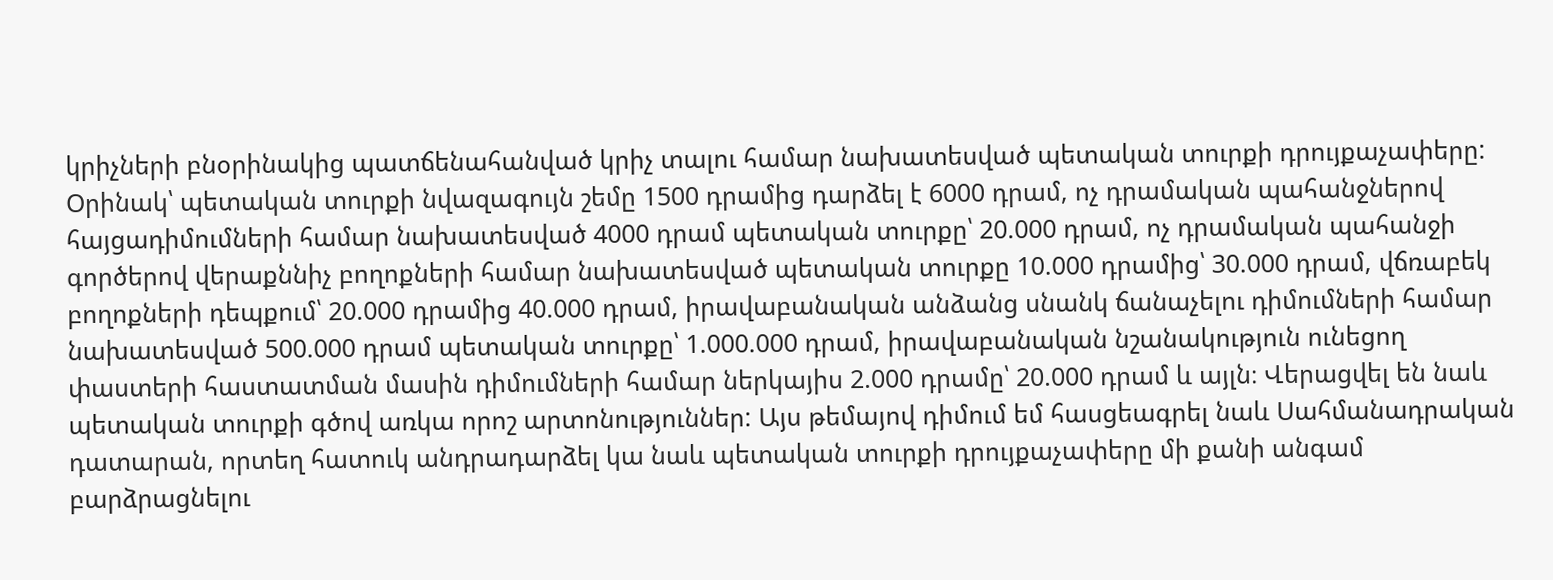կրիչների բնօրինակից պատճենահանված կրիչ տալու համար նախատեսված պետական տուրքի դրույքաչափերը: Օրինակ՝ պետական տուրքի նվազագույն շեմը 1500 դրամից դարձել է 6000 դրամ, ոչ դրամական պահանջներով հայցադիմումների համար նախատեսված 4000 դրամ պետական տուրքը՝ 20.000 դրամ, ոչ դրամական պահանջի գործերով վերաքննիչ բողոքների համար նախատեսված պետական տուրքը 10.000 դրամից՝ 30.000 դրամ, վճռաբեկ բողոքների դեպքում՝ 20.000 դրամից 40.000 դրամ, իրավաբանական անձանց սնանկ ճանաչելու դիմումների համար նախատեսված 500.000 դրամ պետական տուրքը՝ 1.000.000 դրամ, իրավաբանական նշանակություն ունեցող փաստերի հաստատման մասին դիմումների համար ներկայիս 2.000 դրամը՝ 20.000 դրամ և այլն։ Վերացվել են նաև պետական տուրքի գծով առկա որոշ արտոնություններ: Այս թեմայով դիմում եմ հասցեագրել նաև Սահմանադրական դատարան, որտեղ հատուկ անդրադարձել կա նաև պետական տուրքի դրույքաչափերը մի քանի անգամ բարձրացնելու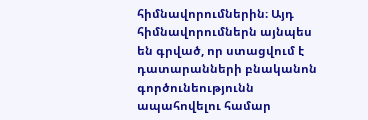հիմնավորումներին։ Այդ հիմնավորումներն այնպես են գրված, որ ստացվում է դատարանների բնականոն գործունեությունն ապահովելու համար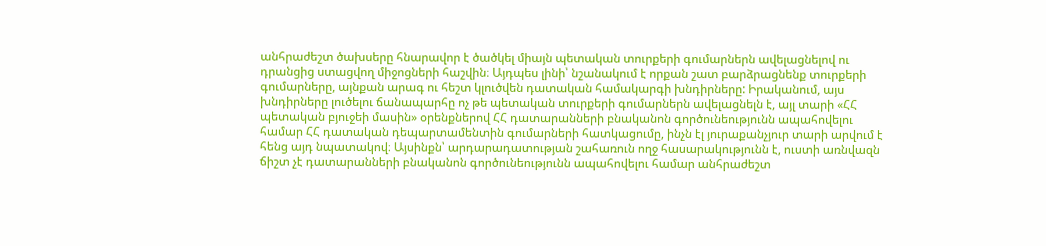անհրաժեշտ ծախսերը հնարավոր է ծածկել միայն պետական տուրքերի գումարներն ավելացնելով ու դրանցից ստացվող միջոցների հաշվին։ Այդպես լինի՝ նշանակում է որքան շատ բարձրացնենք տուրքերի գումարները, այնքան արագ ու հեշտ կլուծվեն դատական համակարգի խնդիրները: Իրականում, այս խնդիրները լուծելու ճանապարհը ոչ թե պետական տուրքերի գումարներն ավելացնելն է, այլ տարի «ՀՀ պետական բյուջեի մասին» օրենքներով ՀՀ դատարանների բնականոն գործունեությունն ապահովելու համար ՀՀ դատական դեպարտամենտին գումարների հատկացումը, ինչն էլ յուրաքանչյուր տարի արվում է հենց այդ նպատակով։ Այսինքն՝ արդարադատության շահառուն ողջ հասարակությունն է, ուստի առնվազն ճիշտ չէ դատարանների բնականոն գործունեությունն ապահովելու համար անհրաժեշտ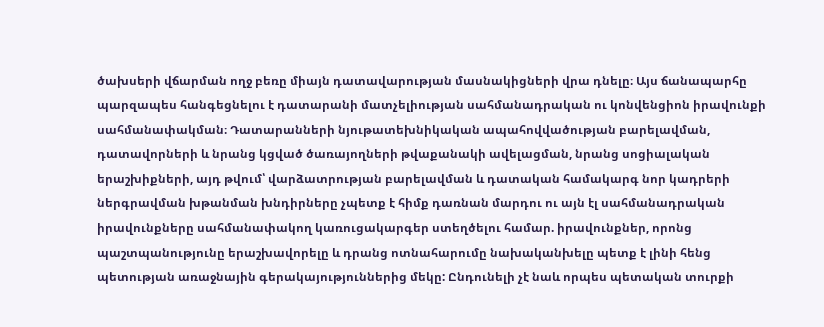ծախսերի վճարման ողջ բեռը միայն դատավարության մասնակիցների վրա դնելը։ Այս ճանապարհը պարզապես հանգեցնելու է դատարանի մատչելիության սահմանադրական ու կոնվենցիոն իրավունքի սահմանափակման։ Դատարանների նյութատեխնիկական ապահովվածության բարելավման, դատավորների և նրանց կցված ծառայողների թվաքանակի ավելացման, նրանց սոցիալական երաշխիքների, այդ թվում՝ վարձատրության բարելավման և դատական համակարգ նոր կադրերի ներգրավման խթանման խնդիրները չպետք է հիմք դառնան մարդու ու այն էլ սահմանադրական իրավունքները սահմանափակող կառուցակարգեր ստեղծելու համար. իրավունքներ, որոնց պաշտպանությունը երաշխավորելը և դրանց ոտնահարումը նախականխելը պետք է լինի հենց պետության առաջնային գերակայություններից մեկը: Ընդունելի չէ նաև որպես պետական տուրքի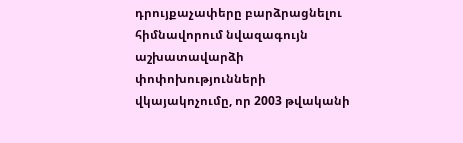դրույքաչափերը բարձրացնելու հիմնավորում նվազագույն աշխատավարձի փոփոխությունների վկայակոչումը, որ 2003 թվականի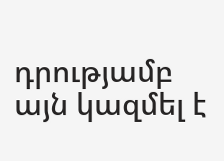դրությամբ այն կազմել է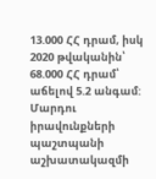13.000 ՀՀ դրամ, իսկ 2020 թվականին՝ 68.000 ՀՀ դրամ՝ աճելով 5.2 անգամ: Մարդու իրավունքների պաշտպանի աշխատակազմի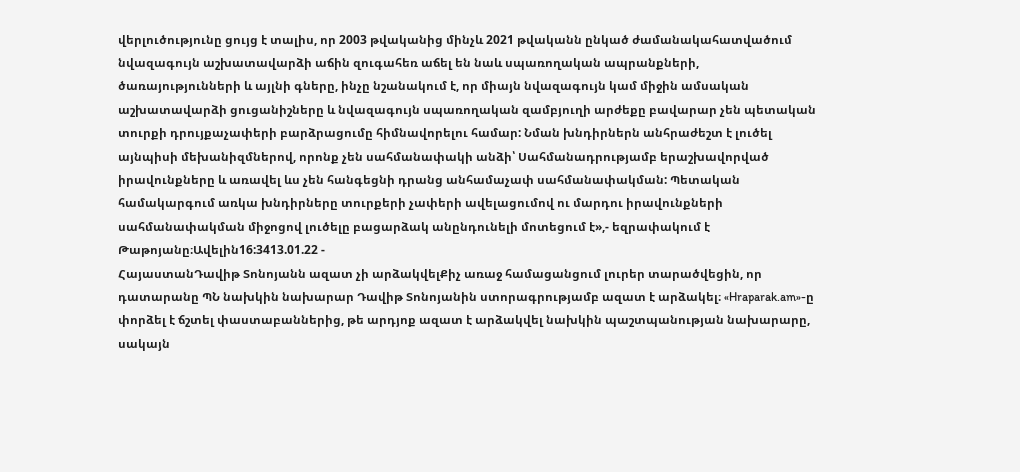վերլուծությունը ցույց է տալիս, որ 2003 թվականից մինչև 2021 թվականն ընկած ժամանակահատվածում նվազագույն աշխատավարձի աճին զուգահեռ աճել են նաև սպառողական ապրանքների, ծառայությունների և այլնի գները, ինչը նշանակում է, որ միայն նվազագույն կամ միջին ամսական աշխատավարձի ցուցանիշները և նվազագույն սպառողական զամբյուղի արժեքը բավարար չեն պետական տուրքի դրույքաչափերի բարձրացումը հիմնավորելու համար: Նման խնդիրներն անհրաժեշտ է լուծել այնպիսի մեխանիզմներով, որոնք չեն սահմանափակի անձի՝ Սահմանադրությամբ երաշխավորված իրավունքները և առավել ևս չեն հանգեցնի դրանց անհամաչափ սահմանափակման: Պետական համակարգում առկա խնդիրները տուրքերի չափերի ավելացումով ու մարդու իրավունքների սահմանափակման միջոցով լուծելը բացարձակ անընդունելի մոտեցում է»,- եզրափակում է Թաթոյանը։Ավելին16:3413.01.22 -
ՀայաստանԴավիթ Տոնոյանն ազատ չի արձակվելՔիչ առաջ համացանցում լուրեր տարածվեցին, որ դատարանը ՊՆ նախկին նախարար Դավիթ Տոնոյանին ստորագրությամբ ազատ է արձակել։ «Hraparak.am»-ը փորձել է ճշտել փաստաբաններից, թե արդյոք ազատ է արձակվել նախկին պաշտպանության նախարարը, սակայն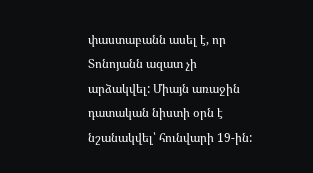փաստաբանն ասել է, որ Տոնոյանն ազատ չի արձակվել: Միայն առաջին դատական նիստի օրն է նշանակվել՝ հունվարի 19-ին: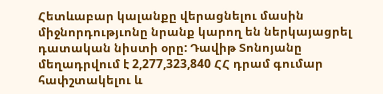Հետևաբար կալանքը վերացնելու մասին միջնորդությւոնը նրանք կարող են ներկայացրել դատական նիստի օրը: Դավիթ Տոնոյանը մեղադրվում է 2,277,323,840 ՀՀ դրամ գումար հափշտակելու և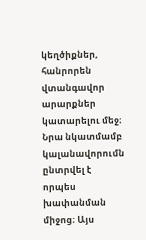կեղծիքներ, հանրորեն վտանգավոր արարքներ կատարելու մեջ։ Նրա նկատմամբ կալանավորումն ընտրվել է որպես խափանման միջոց։ Այս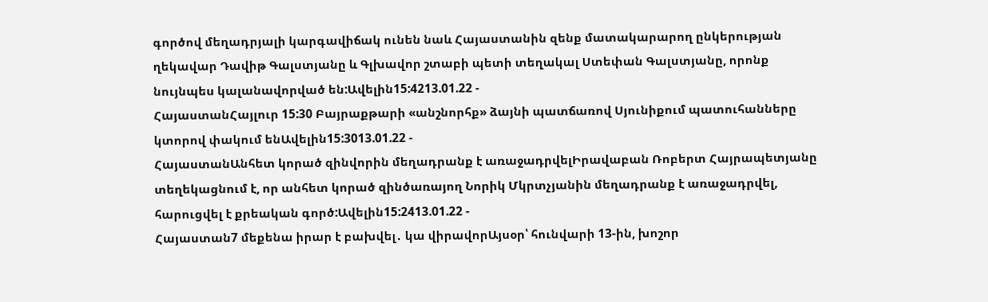գործով մեղադրյալի կարգավիճակ ունեն նաև Հայաստանին զենք մատակարարող ընկերության ղեկավար Դավիթ Գալստյանը և Գլխավոր շտաբի պետի տեղակալ Ստեփան Գալստյանը, որոնք նույնպես կալանավորված են:Ավելին15:4213.01.22 -
ՀայաստանՀայլուր 15:30 Բայրաքթարի «անշնորհք» ձայնի պատճառով Սյունիքում պատուհանները կտորով փակում ենԱվելին15:3013.01.22 -
ՀայաստանԱնհետ կորած զինվորին մեղադրանք է առաջադրվելԻրավաբան Ռոբերտ Հայրապետյանը տեղեկացնում է, որ անհետ կորած զինծառայող Նորիկ Մկրտչյանին մեղադրանք է առաջադրվել, հարուցվել է քրեական գործ:Ավելին15:2413.01.22 -
Հայաստան7 մեքենա իրար է բախվել․ կա վիրավորԱյսօր՝ հունվարի 13-ին, խոշոր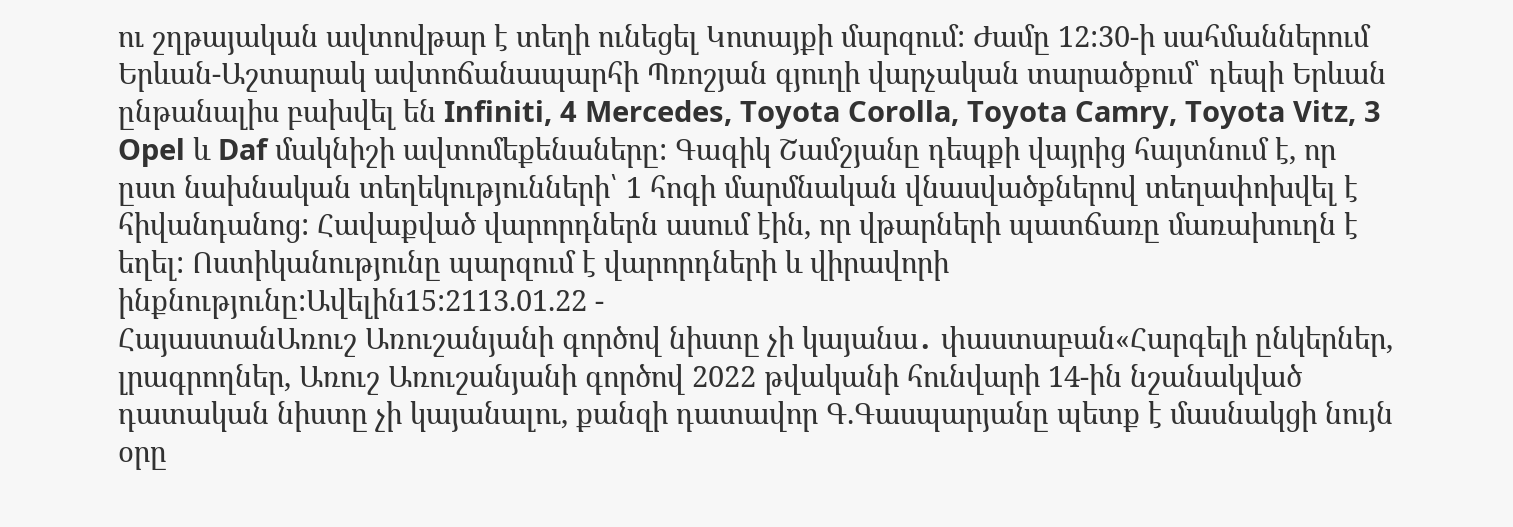ու շղթայական ավտովթար է տեղի ունեցել Կոտայքի մարզում: Ժամը 12:30-ի սահմաններում Երևան-Աշտարակ ավտոճանապարհի Պռոշյան գյուղի վարչական տարածքում՝ դեպի Երևան ընթանալիս բախվել են Infiniti, 4 Mercedes, Toyota Corolla, Toyota Camry, Toyota Vitz, 3 Opel և Daf մակնիշի ավտոմեքենաները: Գագիկ Շամշյանը դեպքի վայրից հայտնում է, որ ըստ նախնական տեղեկությունների՝ 1 հոգի մարմնական վնասվածքներով տեղափոխվել է հիվանդանոց: Հավաքված վարորդներն ասում էին, որ վթարների պատճառը մառախուղն է եղել: Ոստիկանությունը պարզում է վարորդների և վիրավորի ինքնությունը:Ավելին15:2113.01.22 -
ՀայաստանԱռուշ Առուշանյանի գործով նիստը չի կայանա․ փաստաբան«Հարգելի ընկերներ, լրագրողներ, Առուշ Առուշանյանի գործով 2022 թվականի հունվարի 14-ին նշանակված դատական նիստը չի կայանալու, քանզի դատավոր Գ.Գասպարյանը պետք է մասնակցի նույն օրը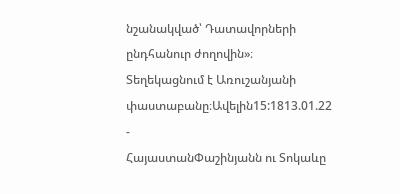նշանակված՝ Դատավորների ընդհանուր ժողովին»։ Տեղեկացնում է Առուշանյանի փաստաբանը։Ավելին15:1813.01.22 -
ՀայաստանՓաշինյանն ու Տոկաևը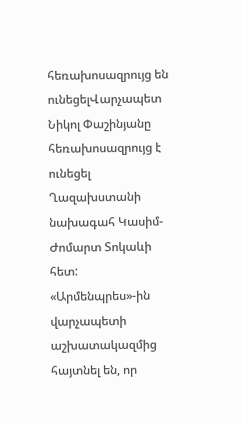հեռախոսազրույց են ունեցելՎարչապետ Նիկոլ Փաշինյանը հեռախոսազրույց է ունեցել Ղազախստանի նախագահ Կասիմ-Ժոմարտ Տոկաևի հետ: «Արմենպրես»-ին վարչապետի աշխատակազմից հայտնել են, որ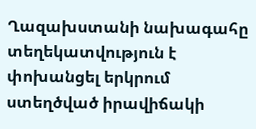Ղազախստանի նախագահը տեղեկատվություն է փոխանցել երկրում ստեղծված իրավիճակի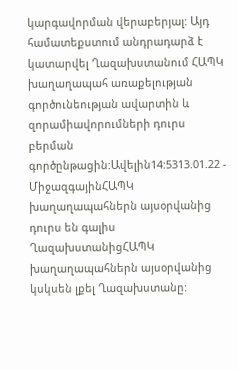կարգավորման վերաբերյալ: Այդ համատեքստում անդրադարձ է կատարվել Ղազախստանում ՀԱՊԿ խաղաղապահ առաքելության գործունեության ավարտին և զորամիավորումների դուրս բերման գործընթացին:Ավելին14:5313.01.22 -
ՄիջազգայինՀԱՊԿ խաղաղապահներն այսօրվանից դուրս են գալիս ՂազախստանիցՀԱՊԿ խաղաղապահներն այսօրվանից կսկսեն լքել Ղազախստանը: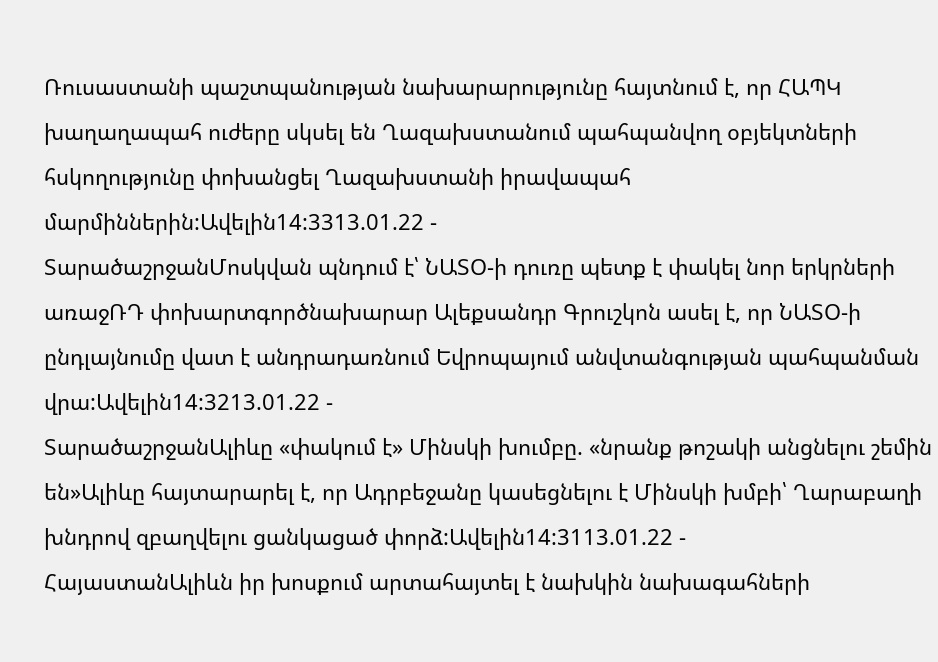Ռուսաստանի պաշտպանության նախարարությունը հայտնում է, որ ՀԱՊԿ խաղաղապահ ուժերը սկսել են Ղազախստանում պահպանվող օբյեկտների հսկողությունը փոխանցել Ղազախստանի իրավապահ մարմիններին:Ավելին14:3313.01.22 -
ՏարածաշրջանՄոսկվան պնդում է՝ ՆԱՏՕ-ի դուռը պետք է փակել նոր երկրների առաջՌԴ փոխարտգործնախարար Ալեքսանդր Գրուշկոն ասել է, որ ՆԱՏՕ-ի ընդլայնումը վատ է անդրադառնում Եվրոպայում անվտանգության պահպանման վրա:Ավելին14:3213.01.22 -
ՏարածաշրջանԱլիևը «փակում է» Մինսկի խումբը. «նրանք թոշակի անցնելու շեմին են»Ալիևը հայտարարել է, որ Ադրբեջանը կասեցնելու է Մինսկի խմբի՝ Ղարաբաղի խնդրով զբաղվելու ցանկացած փորձ:Ավելին14:3113.01.22 -
ՀայաստանԱլիևն իր խոսքում արտահայտել է նախկին նախագահների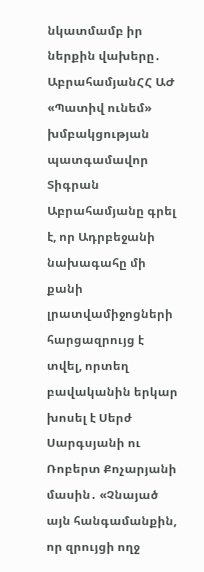նկատմամբ իր ներքին վախերը․ ԱբրահամյանՀՀ ԱԺ «Պատիվ ունեմ» խմբակցության պատգամավոր Տիգրան Աբրահամյանը գրել է, որ Ադրբեջանի նախագահը մի քանի լրատվամիջոցների հարցազրույց է տվել, որտեղ բավականին երկար խոսել է Սերժ Սարգսյանի ու Ռոբերտ Քոչարյանի մասին․ «Չնայած այն հանգամանքին, որ զրույցի ողջ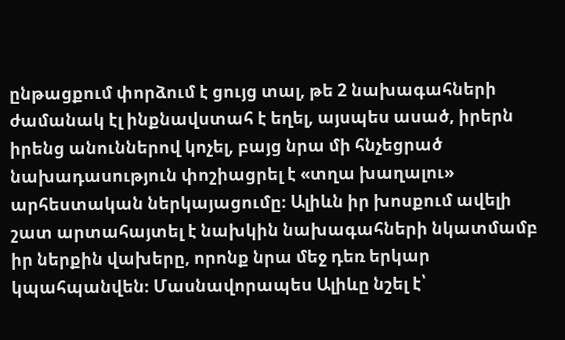ընթացքում փորձում է ցույց տալ, թե 2 նախագահների ժամանակ էլ ինքնավստահ է եղել, այսպես ասած, իրերն իրենց անուններով կոչել, բայց նրա մի հնչեցրած նախադասություն փոշիացրել է «տղա խաղալու» արհեստական ներկայացումը։ Ալիևն իր խոսքում ավելի շատ արտահայտել է նախկին նախագահների նկատմամբ իր ներքին վախերը, որոնք նրա մեջ դեռ երկար կպահպանվեն։ Մասնավորապես Ալիևը նշել է՝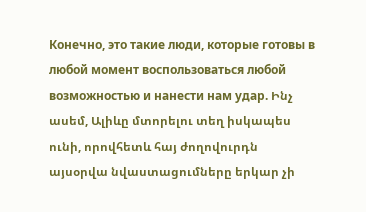Конечно, это такие люди, которые готовы в любой момент воспользоваться любой возможностью и нанести нам удар. Ինչ ասեմ, Ալիևը մտորելու տեղ իսկապես ունի, որովհետև հայ ժողովուրդն այսօրվա նվաստացումները երկար չի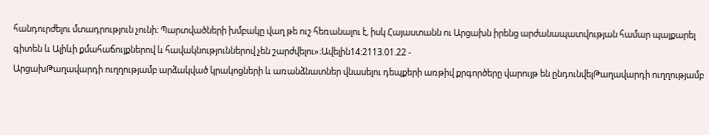հանդուրժելու մտադրություն չունի։ Պարտվածների խմբակը վաղ թե ուշ հեռանալու է, իսկ Հայաստանն ու Արցախն իրենց արժանապատվության համար պայքարել գիտեն և Ալիևի քմահաճույքներով և հավակնություններով չեն շարժվելու»։Ավելին14:2113.01.22 -
ԱրցախԹաղավարդի ուղղությամբ արձակված կրակոցների և առանձնատներ վնասելու դեպքերի առթիվ քրգործերը վարույթ են ընդունվելԹաղավարդի ուղղությամբ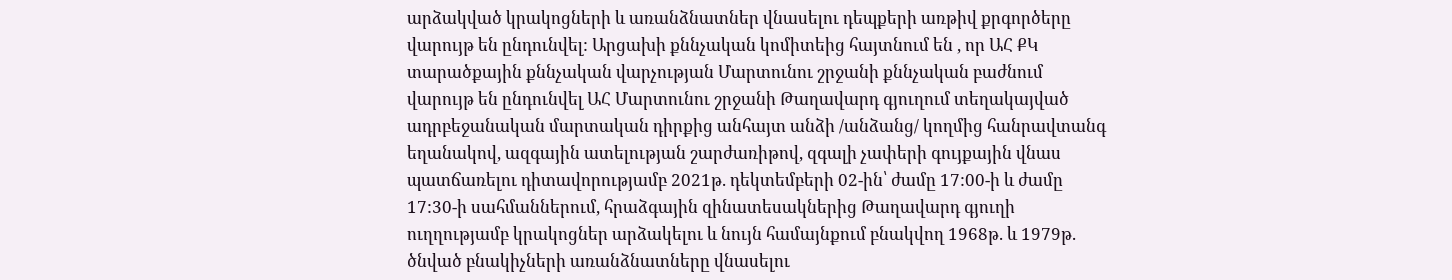արձակված կրակոցների և առանձնատներ վնասելու դեպքերի առթիվ քրգործերը վարույթ են ընդունվել: Արցախի քննչական կոմիտեից հայտնում են , որ ԱՀ ՔԿ տարածքային քննչական վարչության Մարտունու շրջանի քննչական բաժնում վարույթ են ընդունվել ԱՀ Մարտունու շրջանի Թաղավարդ գյուղում տեղակայված ադրբեջանական մարտական դիրքից անհայտ անձի /անձանց/ կողմից հանրավտանգ եղանակով, ազգային ատելության շարժառիթով, զգալի չափերի գույքային վնաս պատճառելու դիտավորությամբ 2021թ. դեկտեմբերի 02-ին՝ ժամը 17:00-ի և ժամը 17:30-ի սահմաններում, հրաձգային զինատեսակներից Թաղավարդ գյուղի ուղղությամբ կրակոցներ արձակելու և նույն համայնքում բնակվող 1968թ. և 1979թ. ծնված բնակիչների առանձնատները վնասելու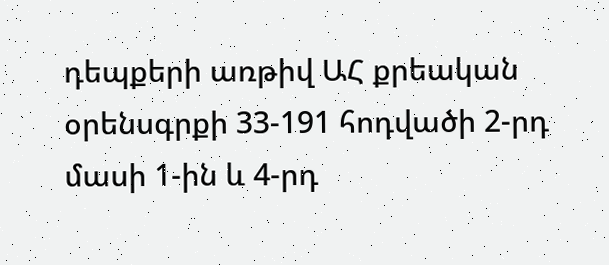դեպքերի առթիվ ԱՀ քրեական օրենսգրքի 33-191 հոդվածի 2-րդ մասի 1-ին և 4-րդ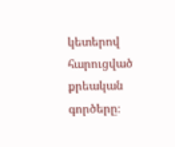կետերով հարուցված քրեական գործերը։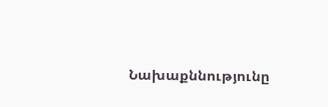Նախաքննությունը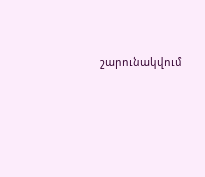շարունակվում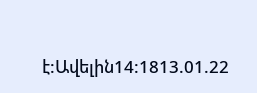է:Ավելին14:1813.01.22